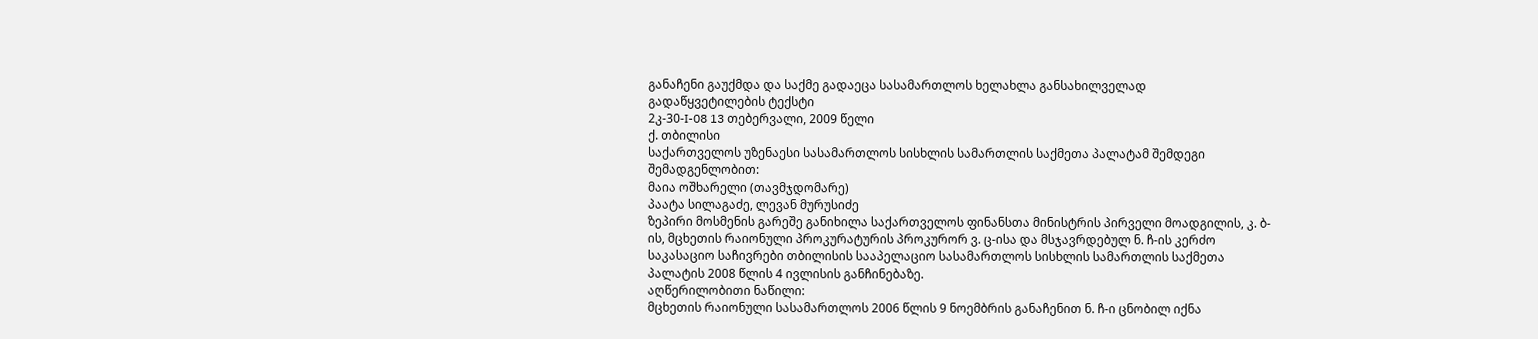განაჩენი გაუქმდა და საქმე გადაეცა სასამართლოს ხელახლა განსახილველად
გადაწყვეტილების ტექსტი
2კ-30-I-08 13 თებერვალი, 2009 წელი
ქ. თბილისი
საქართველოს უზენაესი სასამართლოს სისხლის სამართლის საქმეთა პალატამ შემდეგი შემადგენლობით:
მაია ოშხარელი (თავმჯდომარე)
პაატა სილაგაძე, ლევან მურუსიძე
ზეპირი მოსმენის გარეშე განიხილა საქართველოს ფინანსთა მინისტრის პირველი მოადგილის, კ. ბ-ის, მცხეთის რაიონული პროკურატურის პროკურორ ვ. ც-ისა და მსჯავრდებულ ნ. ჩ-ის კერძო საკასაციო საჩივრები თბილისის სააპელაციო სასამართლოს სისხლის სამართლის საქმეთა პალატის 2008 წლის 4 ივლისის განჩინებაზე.
აღწერილობითი ნაწილი:
მცხეთის რაიონული სასამართლოს 2006 წლის 9 ნოემბრის განაჩენით ნ. ჩ-ი ცნობილ იქნა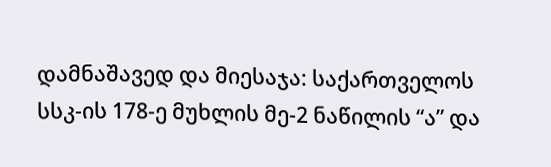დამნაშავედ და მიესაჯა: საქართველოს სსკ-ის 178-ე მუხლის მე-2 ნაწილის “ა” და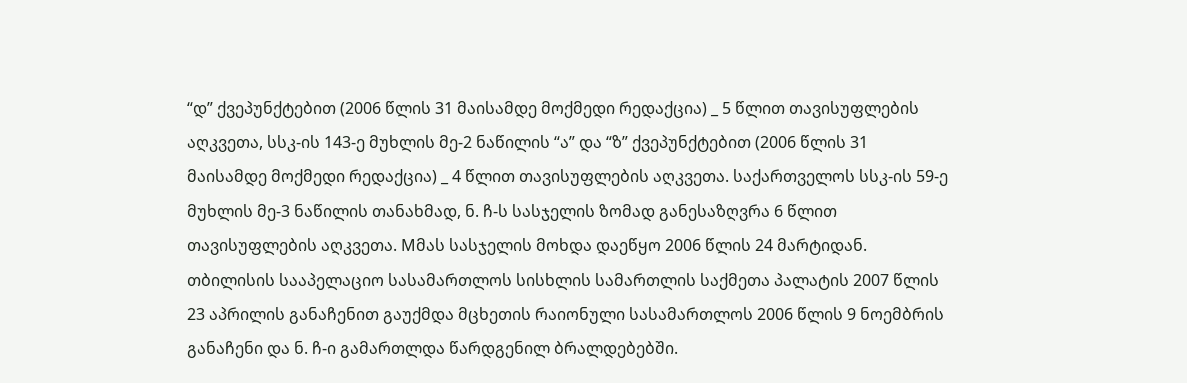“დ” ქვეპუნქტებით (2006 წლის 31 მაისამდე მოქმედი რედაქცია) _ 5 წლით თავისუფლების აღკვეთა, სსკ-ის 143-ე მუხლის მე-2 ნაწილის “ა” და “ზ” ქვეპუნქტებით (2006 წლის 31 მაისამდე მოქმედი რედაქცია) _ 4 წლით თავისუფლების აღკვეთა. საქართველოს სსკ-ის 59-ე მუხლის მე-3 ნაწილის თანახმად, ნ. ჩ-ს სასჯელის ზომად განესაზღვრა 6 წლით თავისუფლების აღკვეთა. Mმას სასჯელის მოხდა დაეწყო 2006 წლის 24 მარტიდან.
თბილისის სააპელაციო სასამართლოს სისხლის სამართლის საქმეთა პალატის 2007 წლის 23 აპრილის განაჩენით გაუქმდა მცხეთის რაიონული სასამართლოს 2006 წლის 9 ნოემბრის განაჩენი და ნ. ჩ-ი გამართლდა წარდგენილ ბრალდებებში.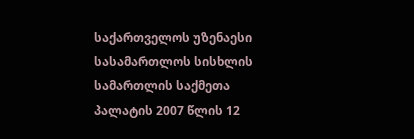საქართველოს უზენაესი სასამართლოს სისხლის სამართლის საქმეთა პალატის 2007 წლის 12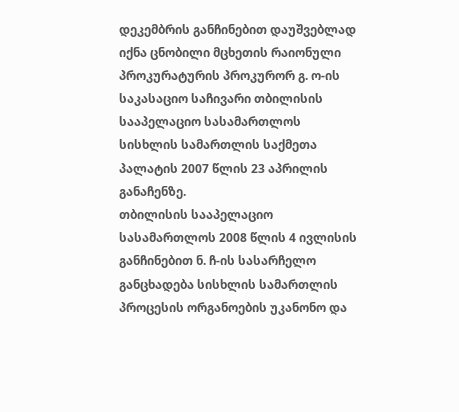დეკემბრის განჩინებით დაუშვებლად იქნა ცნობილი მცხეთის რაიონული პროკურატურის პროკურორ გ. ო-ის საკასაციო საჩივარი თბილისის სააპელაციო სასამართლოს სისხლის სამართლის საქმეთა პალატის 2007 წლის 23 აპრილის განაჩენზე.
თბილისის სააპელაციო სასამართლოს 2008 წლის 4 ივლისის განჩინებით ნ. ჩ-ის სასარჩელო განცხადება სისხლის სამართლის პროცესის ორგანოების უკანონო და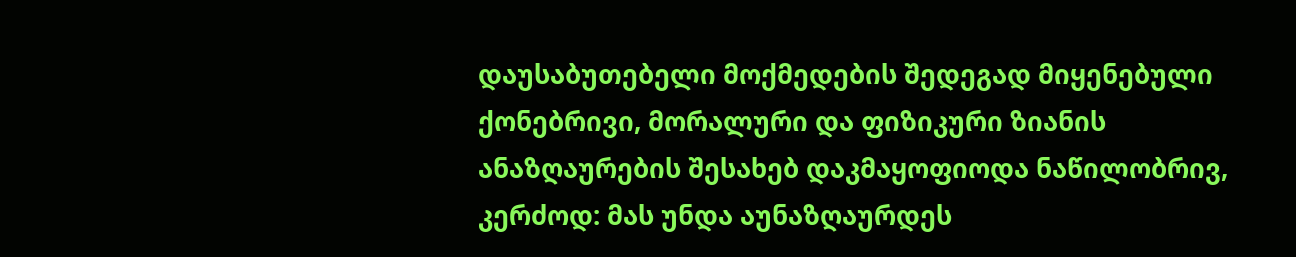დაუსაბუთებელი მოქმედების შედეგად მიყენებული ქონებრივი, მორალური და ფიზიკური ზიანის ანაზღაურების შესახებ დაკმაყოფიოდა ნაწილობრივ, კერძოდ: მას უნდა აუნაზღაურდეს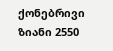ქონებრივი ზიანი 2550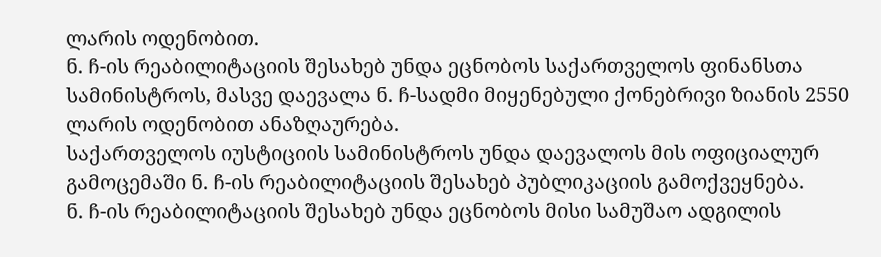ლარის ოდენობით.
ნ. ჩ-ის რეაბილიტაციის შესახებ უნდა ეცნობოს საქართველოს ფინანსთა სამინისტროს, მასვე დაევალა ნ. ჩ-სადმი მიყენებული ქონებრივი ზიანის 2550 ლარის ოდენობით ანაზღაურება.
საქართველოს იუსტიციის სამინისტროს უნდა დაევალოს მის ოფიციალურ გამოცემაში ნ. ჩ-ის რეაბილიტაციის შესახებ პუბლიკაციის გამოქვეყნება.
ნ. ჩ-ის რეაბილიტაციის შესახებ უნდა ეცნობოს მისი სამუშაო ადგილის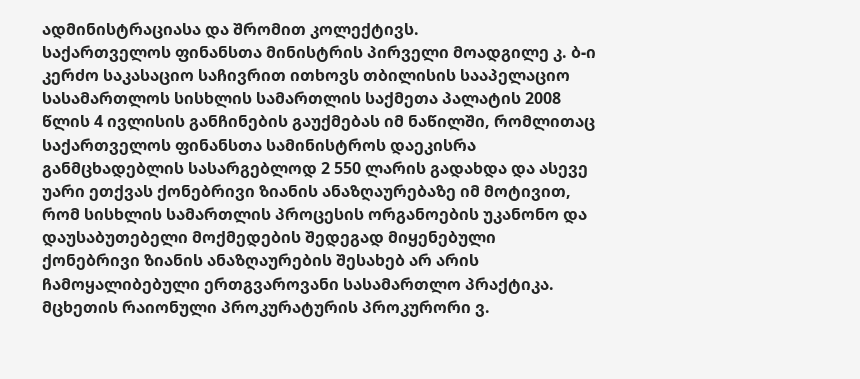ადმინისტრაციასა და შრომით კოლექტივს.
საქართველოს ფინანსთა მინისტრის პირველი მოადგილე კ. ბ-ი კერძო საკასაციო საჩივრით ითხოვს თბილისის სააპელაციო სასამართლოს სისხლის სამართლის საქმეთა პალატის 2008 წლის 4 ივლისის განჩინების გაუქმებას იმ ნაწილში, რომლითაც საქართველოს ფინანსთა სამინისტროს დაეკისრა განმცხადებლის სასარგებლოდ 2 550 ლარის გადახდა და ასევე უარი ეთქვას ქონებრივი ზიანის ანაზღაურებაზე იმ მოტივით, რომ სისხლის სამართლის პროცესის ორგანოების უკანონო და დაუსაბუთებელი მოქმედების შედეგად მიყენებული ქონებრივი ზიანის ანაზღაურების შესახებ არ არის ჩამოყალიბებული ერთგვაროვანი სასამართლო პრაქტიკა.
მცხეთის რაიონული პროკურატურის პროკურორი ვ.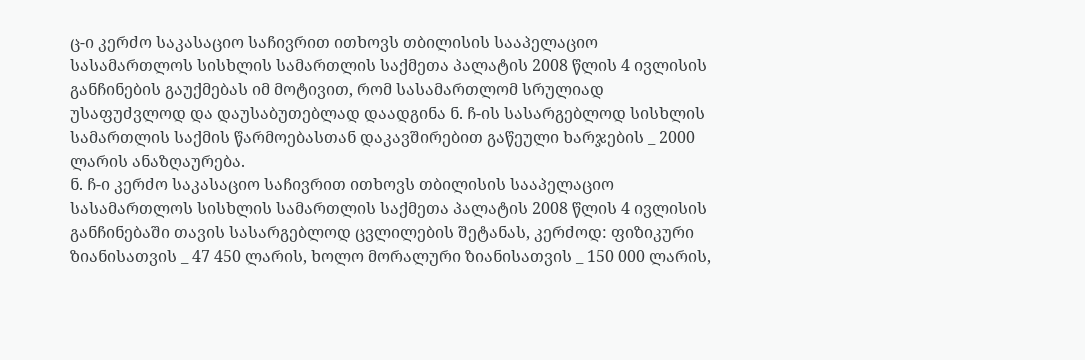ც-ი კერძო საკასაციო საჩივრით ითხოვს თბილისის სააპელაციო სასამართლოს სისხლის სამართლის საქმეთა პალატის 2008 წლის 4 ივლისის განჩინების გაუქმებას იმ მოტივით, რომ სასამართლომ სრულიად უსაფუძვლოდ და დაუსაბუთებლად დაადგინა ნ. ჩ-ის სასარგებლოდ სისხლის სამართლის საქმის წარმოებასთან დაკავშირებით გაწეული ხარჯების _ 2000 ლარის ანაზღაურება.
ნ. ჩ-ი კერძო საკასაციო საჩივრით ითხოვს თბილისის სააპელაციო სასამართლოს სისხლის სამართლის საქმეთა პალატის 2008 წლის 4 ივლისის განჩინებაში თავის სასარგებლოდ ცვლილების შეტანას, კერძოდ: ფიზიკური ზიანისათვის _ 47 450 ლარის, ხოლო მორალური ზიანისათვის _ 150 000 ლარის,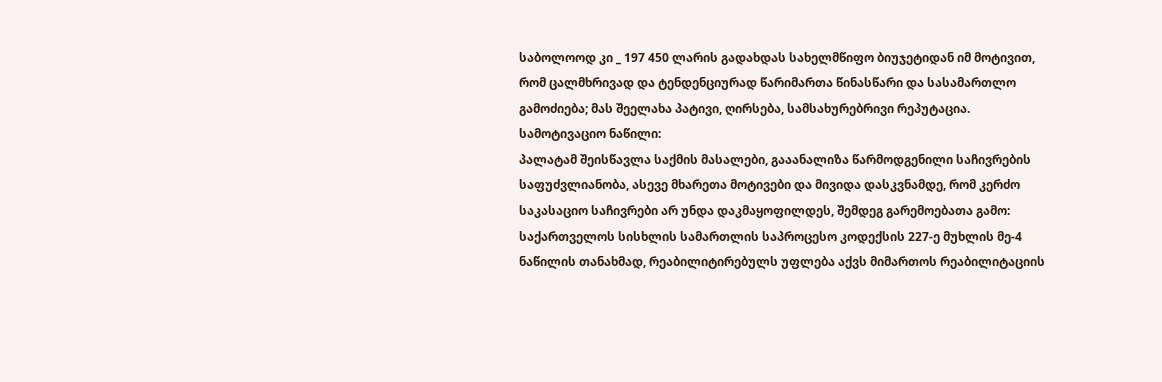საბოლოოდ კი _ 197 450 ლარის გადახდას სახელმწიფო ბიუჯეტიდან იმ მოტივით, რომ ცალმხრივად და ტენდენციურად წარიმართა წინასწარი და სასამართლო გამოძიება; მას შეელახა პატივი, ღირსება, სამსახურებრივი რეპუტაცია.
სამოტივაციო ნაწილი:
პალატამ შეისწავლა საქმის მასალები, გააანალიზა წარმოდგენილი საჩივრების საფუძვლიანობა, ასევე მხარეთა მოტივები და მივიდა დასკვნამდე, რომ კერძო საკასაციო საჩივრები არ უნდა დაკმაყოფილდეს, შემდეგ გარემოებათა გამო:
საქართველოს სისხლის სამართლის საპროცესო კოდექსის 227-ე მუხლის მე-4 ნაწილის თანახმად, რეაბილიტირებულს უფლება აქვს მიმართოს რეაბილიტაციის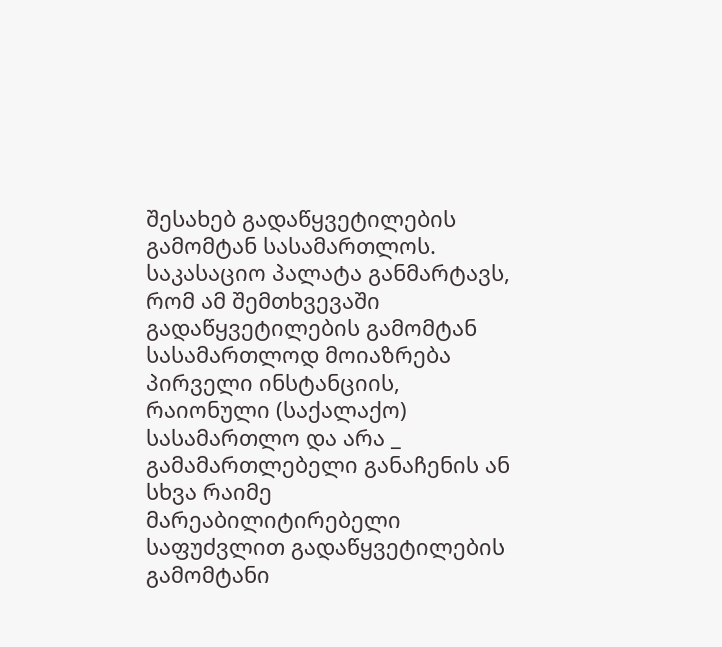შესახებ გადაწყვეტილების გამომტან სასამართლოს. საკასაციო პალატა განმარტავს, რომ ამ შემთხვევაში გადაწყვეტილების გამომტან სასამართლოდ მოიაზრება პირველი ინსტანციის, რაიონული (საქალაქო) სასამართლო და არა _ გამამართლებელი განაჩენის ან სხვა რაიმე მარეაბილიტირებელი საფუძვლით გადაწყვეტილების გამომტანი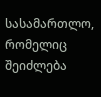სასამართლო, რომელიც შეიძლება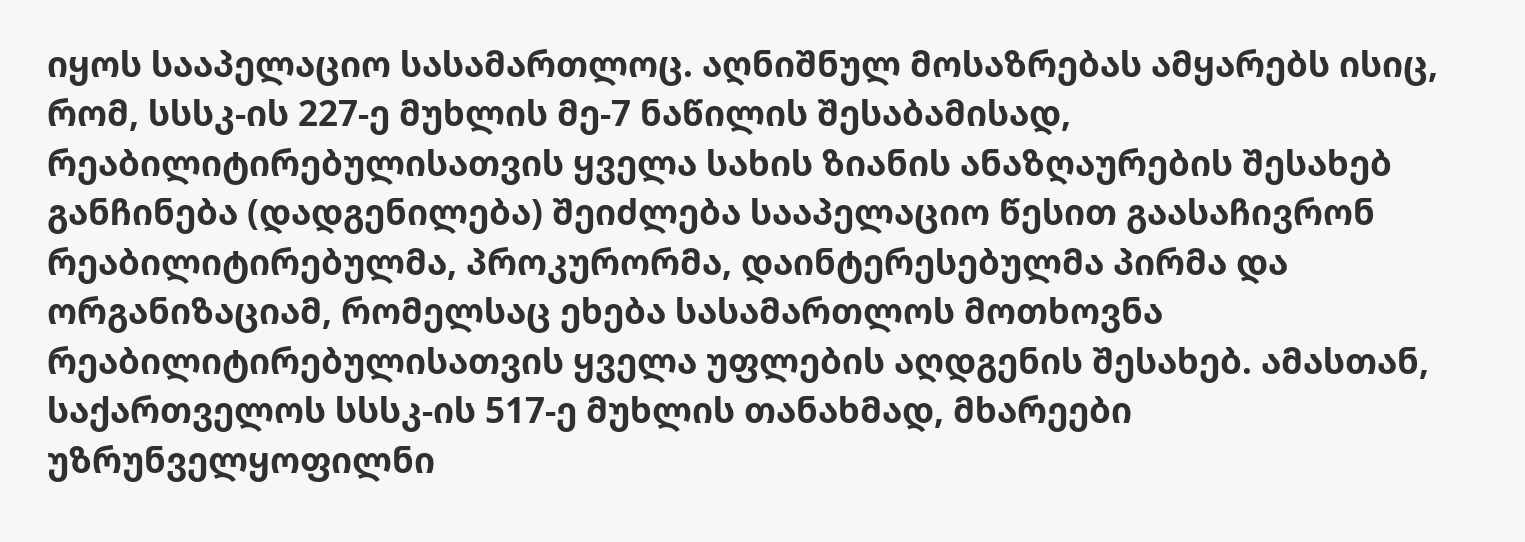იყოს სააპელაციო სასამართლოც. აღნიშნულ მოსაზრებას ამყარებს ისიც, რომ, სსსკ-ის 227-ე მუხლის მე-7 ნაწილის შესაბამისად, რეაბილიტირებულისათვის ყველა სახის ზიანის ანაზღაურების შესახებ განჩინება (დადგენილება) შეიძლება სააპელაციო წესით გაასაჩივრონ რეაბილიტირებულმა, პროკურორმა, დაინტერესებულმა პირმა და ორგანიზაციამ, რომელსაც ეხება სასამართლოს მოთხოვნა რეაბილიტირებულისათვის ყველა უფლების აღდგენის შესახებ. ამასთან, საქართველოს სსსკ-ის 517-ე მუხლის თანახმად, მხარეები უზრუნველყოფილნი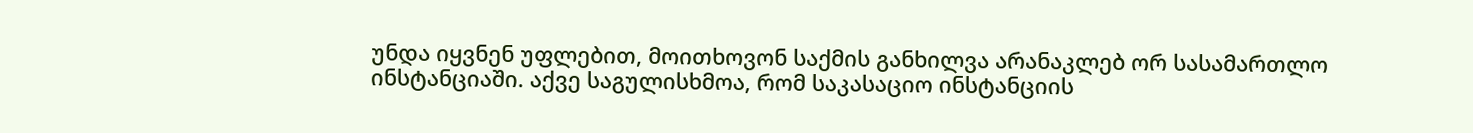უნდა იყვნენ უფლებით, მოითხოვონ საქმის განხილვა არანაკლებ ორ სასამართლო ინსტანციაში. აქვე საგულისხმოა, რომ საკასაციო ინსტანციის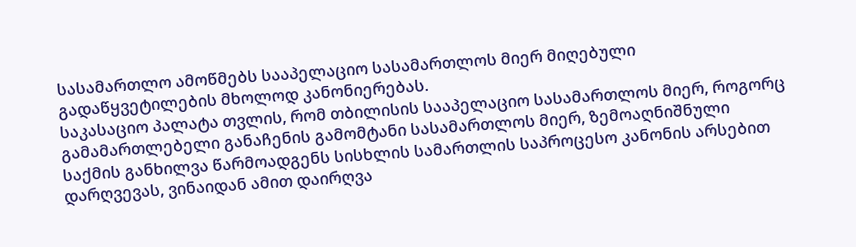სასამართლო ამოწმებს სააპელაციო სასამართლოს მიერ მიღებული გადაწყვეტილების მხოლოდ კანონიერებას.
საკასაციო პალატა თვლის, რომ თბილისის სააპელაციო სასამართლოს მიერ, როგორც გამამართლებელი განაჩენის გამომტანი სასამართლოს მიერ, ზემოაღნიშნული საქმის განხილვა წარმოადგენს სისხლის სამართლის საპროცესო კანონის არსებით დარღვევას, ვინაიდან ამით დაირღვა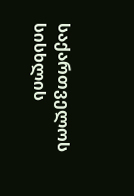საქართველოს სისხლის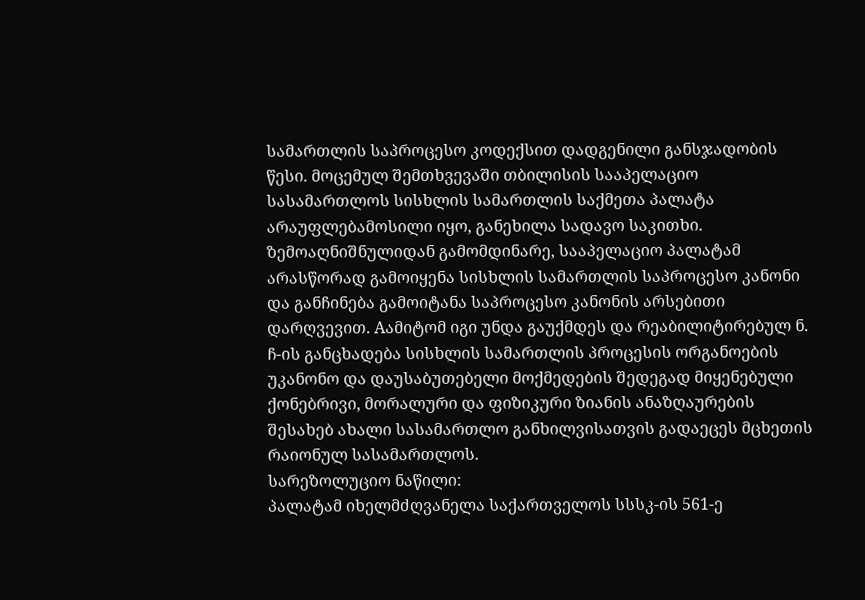სამართლის საპროცესო კოდექსით დადგენილი განსჯადობის წესი. მოცემულ შემთხვევაში თბილისის სააპელაციო სასამართლოს სისხლის სამართლის საქმეთა პალატა არაუფლებამოსილი იყო, განეხილა სადავო საკითხი.
ზემოაღნიშნულიდან გამომდინარე, სააპელაციო პალატამ არასწორად გამოიყენა სისხლის სამართლის საპროცესო კანონი და განჩინება გამოიტანა საპროცესო კანონის არსებითი დარღვევით. Aამიტომ იგი უნდა გაუქმდეს და რეაბილიტირებულ ნ. ჩ-ის განცხადება სისხლის სამართლის პროცესის ორგანოების უკანონო და დაუსაბუთებელი მოქმედების შედეგად მიყენებული ქონებრივი, მორალური და ფიზიკური ზიანის ანაზღაურების შესახებ ახალი სასამართლო განხილვისათვის გადაეცეს მცხეთის რაიონულ სასამართლოს.
სარეზოლუციო ნაწილი:
პალატამ იხელმძღვანელა საქართველოს სსსკ-ის 561-ე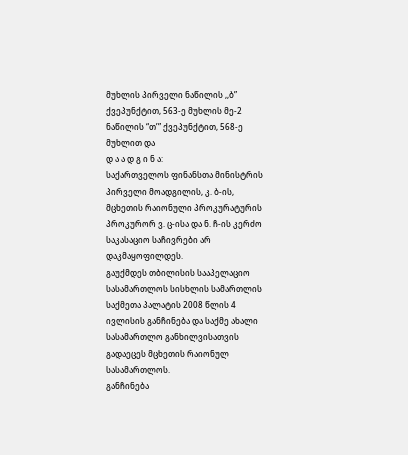მუხლის პირველი ნაწილის ,,ბ” ქვეპუნქტით, 563-ე მუხლის მე-2 ნაწილის “თ’” ქვეპუნქტით, 568-ე მუხლით და
დ ა ა დ გ ი ნ ა:
საქართველოს ფინანსთა მინისტრის პირველი მოადგილის, კ. ბ-ის, მცხეთის რაიონული პროკურატურის პროკურორ ვ. ც-ისა და ნ. ჩ-ის კერძო საკასაციო საჩივრები არ დაკმაყოფილდეს.
გაუქმდეს თბილისის სააპელაციო სასამართლოს სისხლის სამართლის საქმეთა პალატის 2008 წლის 4 ივლისის განჩინება და საქმე ახალი სასამართლო განხილვისათვის გადაეცეს მცხეთის რაიონულ სასამართლოს.
განჩინება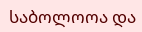საბოლოოა და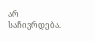არ საჩივრდება.